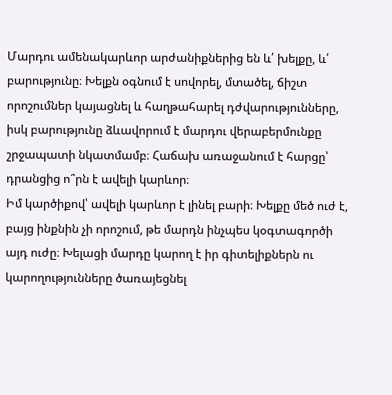Մարդու ամենակարևոր արժանիքներից են և՛ խելքը, և՛ բարությունը։ Խելքն օգնում է սովորել, մտածել, ճիշտ որոշումներ կայացնել և հաղթահարել դժվարությունները, իսկ բարությունը ձևավորում է մարդու վերաբերմունքը շրջապատի նկատմամբ։ Հաճախ առաջանում է հարցը՝ դրանցից ո՞րն է ավելի կարևոր։
Իմ կարծիքով՝ ավելի կարևոր է լինել բարի։ Խելքը մեծ ուժ է, բայց ինքնին չի որոշում, թե մարդն ինչպես կօգտագործի այդ ուժը։ Խելացի մարդը կարող է իր գիտելիքներն ու կարողությունները ծառայեցնել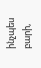ինչպես բարի,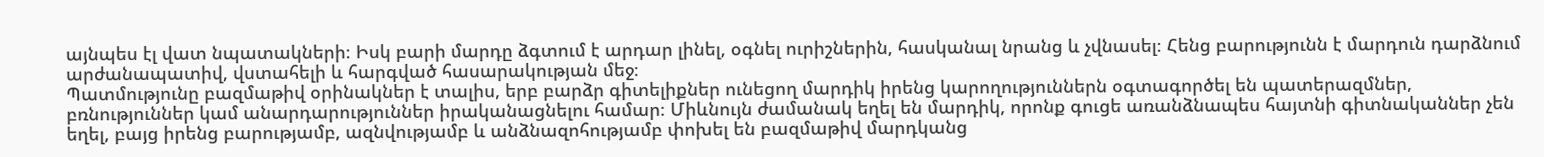այնպես էլ վատ նպատակների։ Իսկ բարի մարդը ձգտում է արդար լինել, օգնել ուրիշներին, հասկանալ նրանց և չվնասել։ Հենց բարությունն է մարդուն դարձնում արժանապատիվ, վստահելի և հարգված հասարակության մեջ։
Պատմությունը բազմաթիվ օրինակներ է տալիս, երբ բարձր գիտելիքներ ունեցող մարդիկ իրենց կարողություններն օգտագործել են պատերազմներ, բռնություններ կամ անարդարություններ իրականացնելու համար։ Միևնույն ժամանակ եղել են մարդիկ, որոնք գուցե առանձնապես հայտնի գիտնականներ չեն եղել, բայց իրենց բարությամբ, ազնվությամբ և անձնազոհությամբ փոխել են բազմաթիվ մարդկանց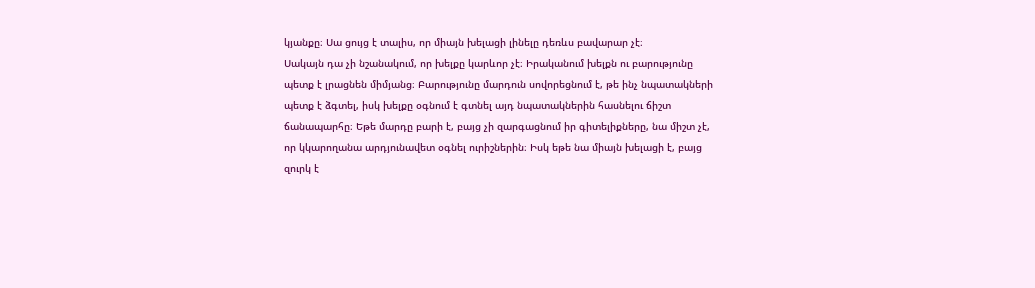կյանքը։ Սա ցույց է տալիս, որ միայն խելացի լինելը դեռևս բավարար չէ։
Սակայն դա չի նշանակում, որ խելքը կարևոր չէ։ Իրականում խելքն ու բարությունը պետք է լրացնեն միմյանց։ Բարությունը մարդուն սովորեցնում է, թե ինչ նպատակների պետք է ձգտել, իսկ խելքը օգնում է գտնել այդ նպատակներին հասնելու ճիշտ ճանապարհը։ Եթե մարդը բարի է, բայց չի զարգացնում իր գիտելիքները, նա միշտ չէ, որ կկարողանա արդյունավետ օգնել ուրիշներին։ Իսկ եթե նա միայն խելացի է, բայց զուրկ է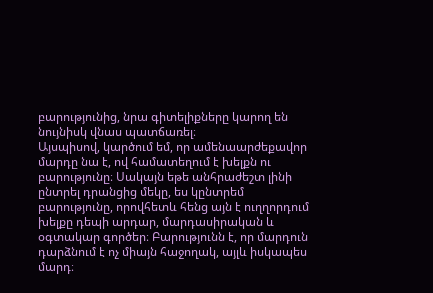բարությունից, նրա գիտելիքները կարող են նույնիսկ վնաս պատճառել։
Այսպիսով, կարծում եմ, որ ամենաարժեքավոր մարդը նա է, ով համատեղում է խելքն ու բարությունը։ Սակայն եթե անհրաժեշտ լինի ընտրել դրանցից մեկը, ես կընտրեմ բարությունը, որովհետև հենց այն է ուղղորդում խելքը դեպի արդար, մարդասիրական և օգտակար գործեր։ Բարությունն է, որ մարդուն դարձնում է ոչ միայն հաջողակ, այլև իսկապես մարդ։